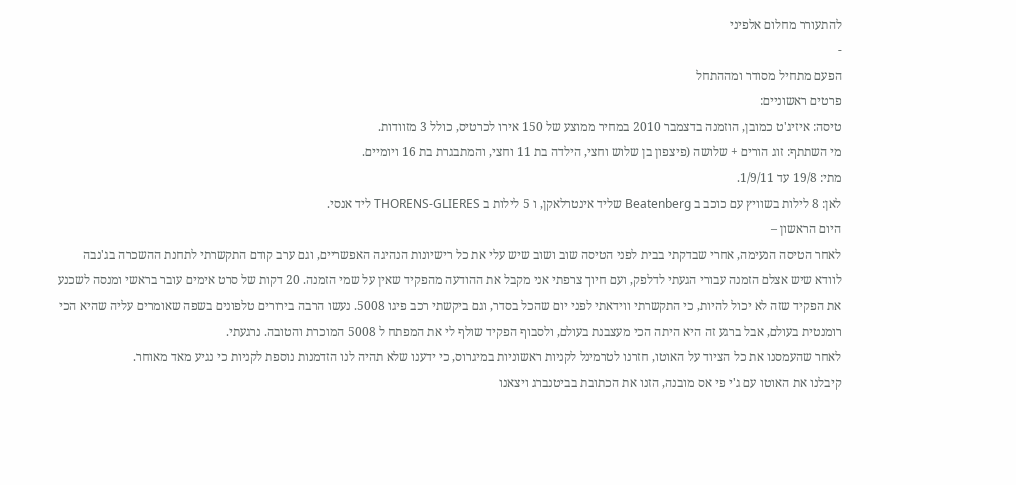להתעורר מחלום אלפיני
-
הפעם מתחיל מסודר ומההתחל
פרטים ראשוניים:
טיסה: איזיג'ט כמובן, הוזמנה בדצמבר 2010 במחיר ממוצע של 150 אירו לכרטיס, כולל 3 מזוודות.
מי השתתף: זוג הורים + שלושה (פיצפון בן שלוש וחצי, הילדה בת 11 וחצי, והמתבגרת בת 16 ויומיים.
מתי: 19/8 עד 1/9/11.
לאן: 8 לילות בשוויץ עם כוכב ב Beatenberg שליד אינטרלאקן, ו 5 לילות ב THORENS-GLIERES ליד אנסי.
היום הראשון –
לאחר הטיסה הנעימה, אחרי שבדקתי בבית לפני הטיסה שוב ושוב שיש עלי את כל רישיונות הנהיגה האפשריים, וגם ערב קודם התקשרתי לתחנת ההשכרה בג'נבה לוודא שיש אצלם הזמנה עבורי הגעתי לדלפק, ועם חיוך צרפתי אני מקבל את ההודעה מהפקיד שאין על שמי הזמנה. 20 דקות של סרט אימים עובר בראשי ומנסה לשכנע את הפקיד שזה לא יכול להיות, כי התקשרתי ווידאתי לפני יום שהכל בסדר, וגם ביקשתי רכב פיגו 5008. נעשו הרבה בירורים טלפונים בשפה שאומרים עליה שהיא הכי רומנטית בעולם, אבל ברגע זה היא היתה הכי מעצבנת בעולם, ולסבוף הפקיד שולף לי את המפתח ל 5008 המוכרת והטובה. נרגעתי.
לאחר שהעמסנו את כל הציוד על האוטו, חזרנו לטרמינל לקניות ראשוניות במיגרוס, כי ידענו שלא תהיה לנו הזדמנות נוספת לקניות כי נגיע מאד מאוחר.
קיבלנו את האוטו עם ג'י פי אס מובנה, הזנו את הכתובת בביטנברג ויצאנו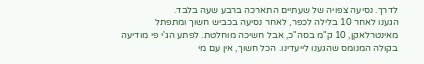לדרך. נסיעה צפויה של שעתיים התארכה ברבע שעה בלבד.
הגענו לאחר 10 בלילה לכפר, לאחר נסיעה בכביש חשוך ומתפתל מאינטרלאקן, 10 ק"מ בסה"כ, אבל חשיכה מוחלטת. לפתע הג'י פי מודיעה בקולה המנומס שהגענו לייעדינו. הכל חשוך, אין עם מי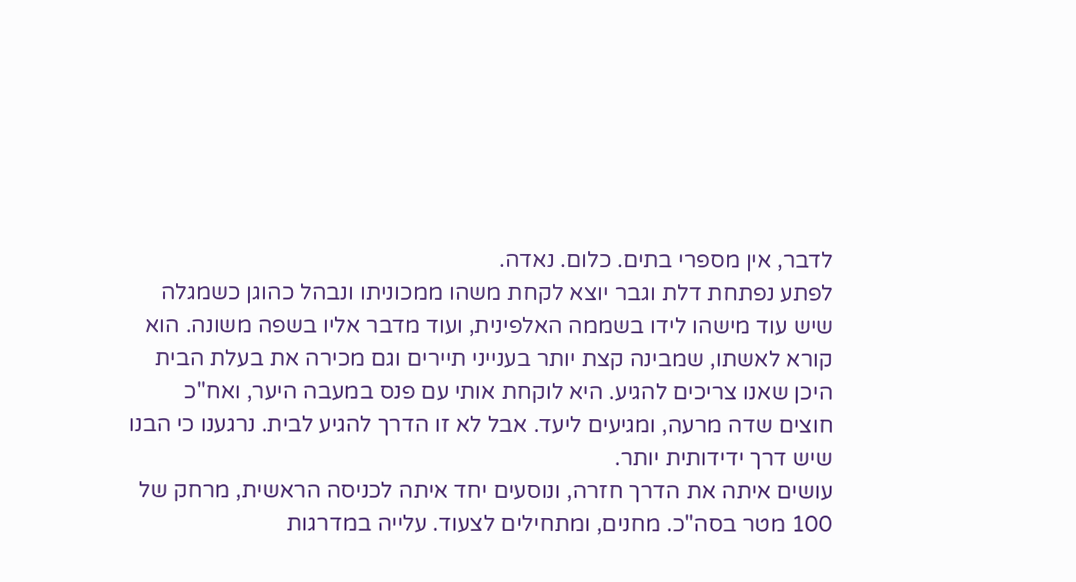לדבר, אין מספרי בתים. כלום. נאדה.
לפתע נפתחת דלת וגבר יוצא לקחת משהו ממכוניתו ונבהל כהוגן כשמגלה שיש עוד מישהו לידו בשממה האלפינית, ועוד מדבר אליו בשפה משונה. הוא קורא לאשתו, שמבינה קצת יותר בענייני תיירים וגם מכירה את בעלת הבית היכן שאנו צריכים להגיע. היא לוקחת אותי עם פנס במעבה היער, ואח"כ חוצים שדה מרעה, ומגיעים ליעד. אבל לא זו הדרך להגיע לבית. נרגענו כי הבנו שיש דרך ידידותית יותר.
עושים איתה את הדרך חזרה, ונוסעים יחד איתה לכניסה הראשית, מרחק של 100 מטר בסה"כ. מחנים, ומתחילים לצעוד. עלייה במדרגות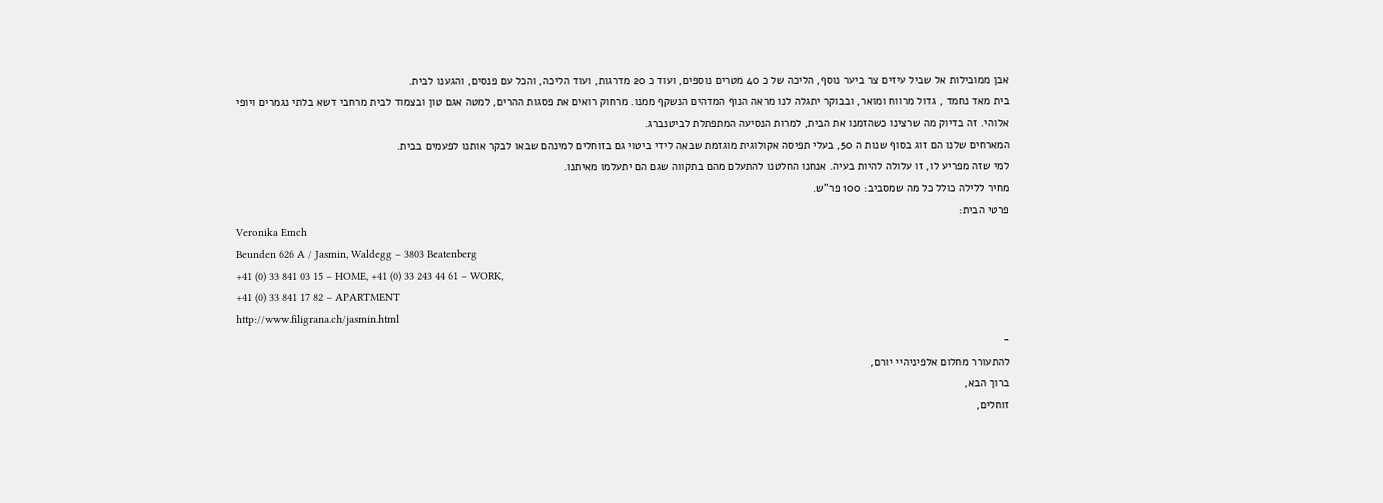אבן ממובילות אל שביל עיזים צר ביער נוסף, הליכה של כ 40 מטרים נוספים, ועוד כ 20 מדרגות, ועוד הליכה, והכל עם פנסים, והגענו לבית.
בית מאד נחמד , גדול מרווח ומואר, ובבוקר יתגלה לנו מראה הנוף המדהים הנשקף ממנו. מרחוק רואים את פסגות ההרים, למטה אגם טון ובצמוד לבית מרחבי דשא בלתי נגמרים ויופי אלוהי. זה בדיוק מה שרצינו כשהזמנו את הבית, למרות הנסיעה המתפתלת לביטנברג.
המארחים שלנו הם זוג בסוף שנות ה 50, בעלי תפיסה אקולוגית מוגזמת שבאה לידי ביטוי גם בזוחלים למינהם שבאו לבקר אותנו לפעמים בבית.
למי שזה מפריע לו, זו עלולה להיות בעיה. אנחנו החלטנו להתעלם מהם בתקווה שגם הם יתעלמו מאיתנו.
מחיר ללילה כולל כל מה שמסביב: 100 פר"ש.
פרטי הבית:
Veronika Emch
Beunden 626 A / Jasmin, Waldegg – 3803 Beatenberg
+41 (0) 33 841 03 15 – HOME, +41 (0) 33 243 44 61 – WORK,
+41 (0) 33 841 17 82 – APARTMENT
http://www.filigrana.ch/jasmin.html
-
להתעורר מחלום אלפיניהיי יורם,
ברוך הבא,
זוחלים,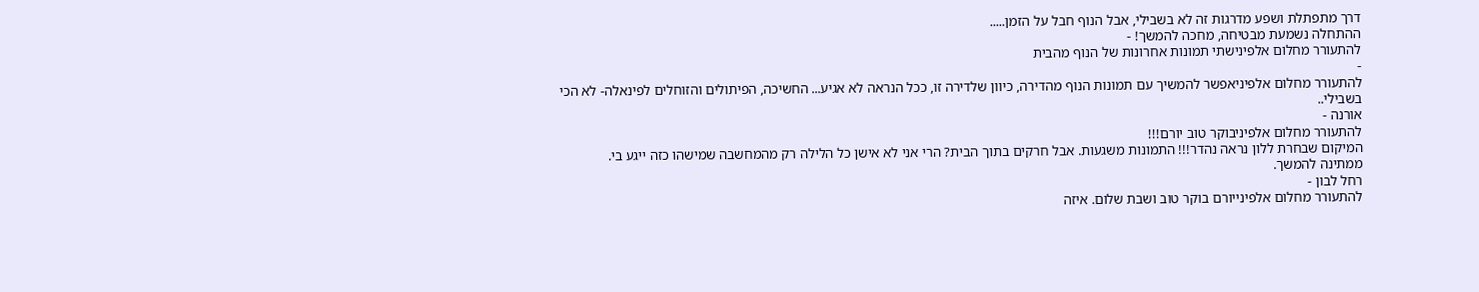דרך מתפתלת ושפע מדרגות זה לא בשבילי, אבל הנוף חבל על הזמן.....
ההתחלה נשמעת מבטיחה, מחכה להמשך! -
להתעורר מחלום אלפינישתי תמונות אחרונות של הנוף מהבית
-
להתעורר מחלום אלפיניאפשר להמשיך עם תמונות הנוף מהדירה, כיוון שלדירה זו, ככל הנראה לא אגיע... החשיכה, הפיתולים והזוחלים לפינאלה- לא הכי בשבילי..
אורנה -
להתעורר מחלום אלפיניבוקר טוב יורם!!!
המיקום שבחרת ללון נראה נהדר!!! התמונות משגעות. אבל חרקים בתוך הבית? הרי אני לא אישן כל הלילה רק מהמחשבה שמישהו כזה ייגע בי.
ממתינה להמשך.
רחל לבון -
להתעורר מחלום אלפינייורם בוקר טוב ושבת שלום. איזה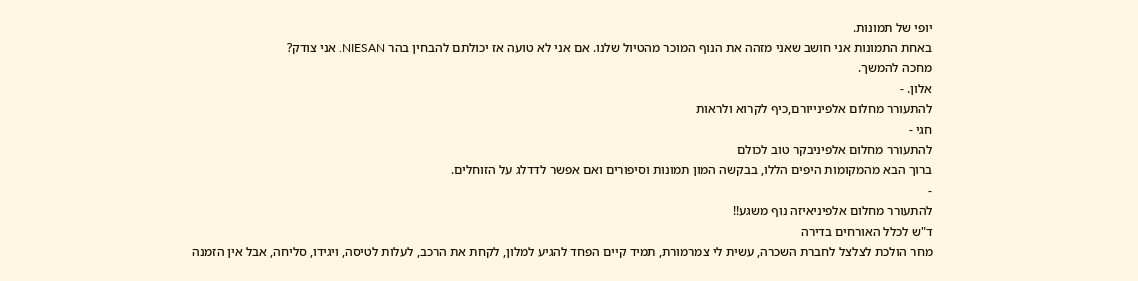יופי של תמונות.
באחת התמונות אני חושב שאני מזהה את הנוף המוכר מהטיול שלנו. אם אני לא טועה אז יכולתם להבחין בהר NIESAN. אני צודק?
מחכה להמשך.
אלון. -
להתעורר מחלום אלפינייורם,כיף לקרוא ולראות
חגי -
להתעורר מחלום אלפיניבקר טוב לכולם
ברוך הבא מהמקומות היפים הללו, בבקשה המון תמונות וסיפורים ואם אפשר לדדלג על הזוחלים.
-
להתעורר מחלום אלפיניאיזה נוף משגע!!
ד"ש לכלל האורחים בדירה
מחר הולכת לצלצל לחברת השכרה, עשית לי צמרמורת, תמיד קיים הפחד להגיע למלון, לקחת את הרכב, לעלות לטיסה, ויגידו, סליחה, אבל אין הזמנה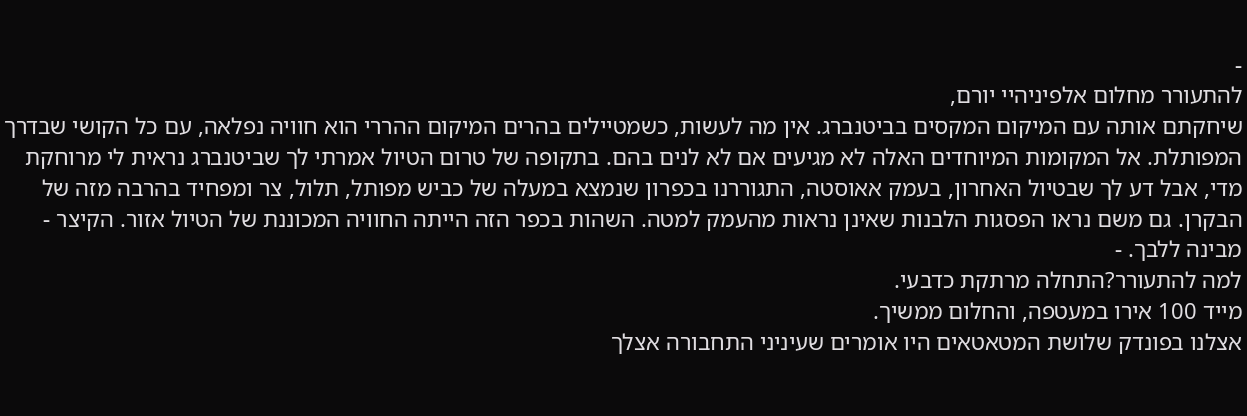-
להתעורר מחלום אלפיניהיי יורם,
שיחקתם אותה עם המיקום המקסים בביטנברג. אין מה לעשות, כשמטיילים בהרים המיקום ההררי הוא חוויה נפלאה, עם כל הקושי שבדרך המפותלת. אל המקומות המיוחדים האלה לא מגיעים אם לא לנים בהם. בתקופה של טרום הטיול אמרתי לך שביטנברג נראית לי מרוחקת מדי, אבל דע לך שבטיול האחרון, בעמק אאוסטה, התגוררנו בכפרון שנמצא במעלה של כביש מפותל, תלול, צר ומפחיד בהרבה מזה של הבקרן. גם משם נראו הפסגות הלבנות שאינן נראות מהעמק למטה. השהות בכפר הזה הייתה החוויה המכוננת של הטיול אזור. הקיצר - מבינה ללבך. -
למה להתעורר?התחלה מרתקת כדבעי.
מייד 100 אירו במעטפה, והחלום ממשיך.
אצלנו בפונדק שלושת המטאטאים היו אומרים שעיניני התחבורה אצלך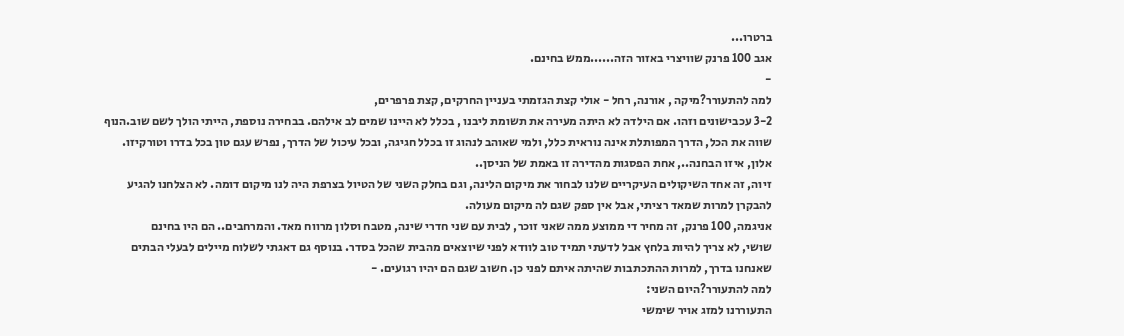ברטרו...
אגב 100 פרנק שוויצרי באזור הזה......ממש בחינם.
-
למה להתעורר?מיקה , אורנה, רחל - אולי קצת הגזמתי בעניין החרקים, קצת פרפרים,
3-2 עכבישונים וזהו. אם הילדה לא היתה מעירה את תשומת ליבנו , בכלל לא היינו שמים לב אילהם. בבחירה נוספת, הייתי הולך לשם שוב.הנוף שווה את הכל, הדרך המפותלת אינה נוראית כלל, ולמי שאוהב לנהוג זו בכלל חגיגה, ובכל עיכול של הדרך, נפרש עגם טון בכל בדרו וטורקיזו.
אלון, איזו הבחנה.., אחת הפסגות מהדירה זו באמת של הניסן..
זיוה, זה אחד השיקולים העיקריים שלנו לבחור את מיקום הלינה, וגם בחלק השני של הטיול בצרפת היה לנו מיקום דומה. לא הצלחנו להגיע להבקרן למרות שמאד רציתי, אבל אין ספק שגם לה מיקום מעולה.
אניגמה, 100 פרנק, זה מחיר די ממוצע ממה שאני זוכר, לבית עם שני חדרי שינה, מטבח וסלון מרווח מאד. והמרחבים.. הם היו בחינם
שושי, לא צריך להיות בלחץ אבל לדעתי תמיד טוב לוודא לפני שיוצאים מהבית שהכל בסדר. בנוסף גם דאגתי לשלוח מיילים לבעלי הבתים שאנחנו בדרך, למרות ההתכתבות שהיתה איתם לפני כן. חשוב שגם הם יהיו רגועים. -
למה להתעורר?היום השני:
התעוררנו למזג אויר שימשי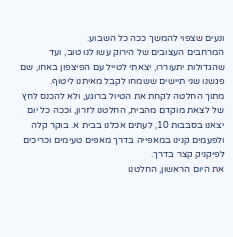ונעים שצפוי להמשך ככה כל השבוע.
המרחבים העצובים של הירוק עשו לנו טוב, ועד שהגדולות יתעוררו, יצאתי לטייל עם הפיצפון באחו, שם פגשנו שני תיישים ששמחו לקבל מאיתנו ליטוף.
מתוך החלטה לקחת את הטיול ברוגע, ולא להכנס לחץ של לצאת מוקדם מהבית, החלטנו לזרון, וככה כל יום יצאנו בסבבות 10, לעתים אכלנו בבית א. בוקר קלה ולפעמים קנינו במאפייה בדרך מאפים טעימים וכריכים לפיקניק קצר בדרך.
את היום הראשון, החלטנו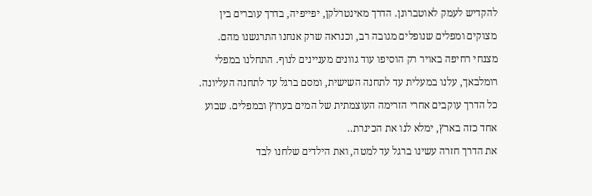להקדיש לעמק לאוטברונן. הדרך מאינטרלקן, יפייפיה, בדרך עוברים בין מצוקים ומפלים שנופלים מגובה רב, וכנראה שרק אנחנו התרגשנו מהם. מצנחי רחיפה באויר רק הוסיפו עוד גוונים מעניינים לנוף. התחלנו במפלי רומלבאך, עלנו במעלית עד לתחנה השישית, ומסם ברגל עד לתחנה העליונה. כל הדרך עוקבים אחרי הזרימה העוצמתית של המים בערוץ ובמפלים. שבוע אחד כזה בארץ, ימלא לנו את הכינרת..
את הדרך חזרה עשינו ברגל עד למטה, ואת הילדים שלחנו לבד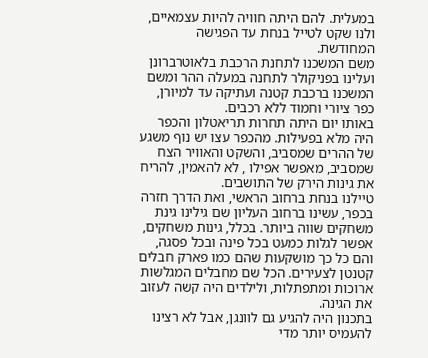במעלית. להם היתה חוויה להיות עצמאיים, ולנו שקט לטייל בנחת עד הפגישה המחודשת.
משם המשכנו לתחנת הרכבת בלאוטרברונן ועלינו בפניקולר לתחנה במעלה ההר ומשם המשכנו ברכבת קטנה ועתיקה עד למיורן, כפר ציורי וחמוד ללא רכבים.
באותו יום היתה תחרות תריאטלון והכפר היה מלא בפעילות. מהכפר עצו יש נוף משגע של ההרים שמסביב, והשקט והאוויר הצח שמסביב, מאפשר אפילו , לא להאמין, להריח את גינות הירק של התושבים.
טיילנו בנחת ברחוב הראשי, ואת הדרך חזרה בכפר, עשינו ברחוב העליון שם גילינו גינת משחקים שווה ביותר. בכלל, גינות משחקים, אפשר לגלות כמעט בכל פינה ובכל פסגה, והם כל כך מושקעות שהם כמו פארק חבלים קטנטן לצעירים. הכל שם מחבלים המגלשות ארוכות ומתפתלות, ולילדים היה קשה לעזוב את הגינה.
בתכנון היה להגיע גם לוונגן, אבל לא רצינו להעמיס יותר מדי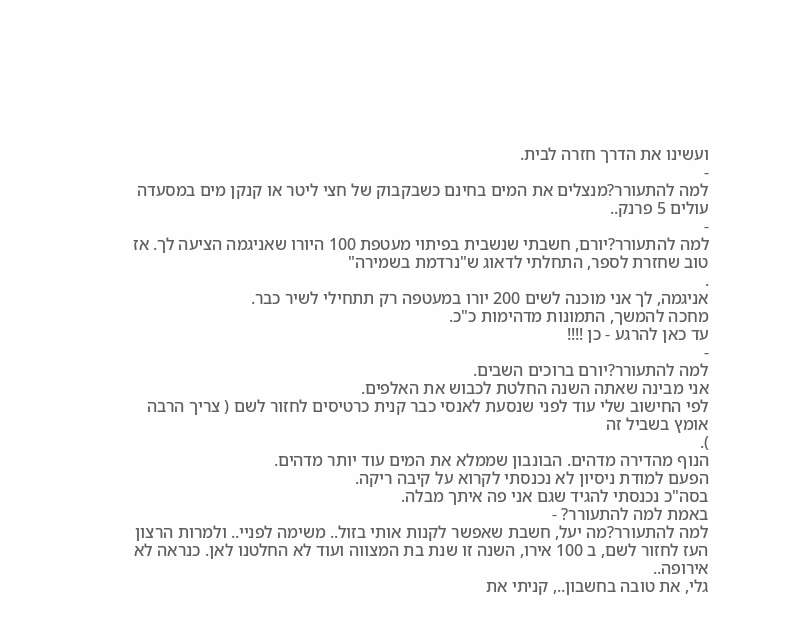ועשינו את הדרך חזרה לבית.
-
למה להתעורר?מנצלים את המים בחינם כשבקבוק של חצי ליטר או קנקן מים במסעדה עולים 5 פרנק..
-
למה להתעורר?יורם, חשבתי שנשבית בפיתוי מעטפת 100 היורו שאניגמה הציעה לך. אז טוב שחזרת לספר, התחלתי לדאוג ש"נרדמת בשמירה"
.
אניגמה, לך אני מוכנה לשים 200 יורו במעטפה רק תתחילי לשיר כבר.
מחכה להמשך, התמונות מדהימות כ"כ.
עד כאן להרגע - כן !!!!
-
למה להתעורר?יורם ברוכים השבים.
אני מבינה שאתה השנה החלטת לכבוש את האלפים.
לפי החישוב שלי עוד לפני שנסעת לאנסי כבר קנית כרטיסים לחזור לשם ( צריך הרבה אומץ בשביל זה
).
הנוף מהדירה מדהים. הבונבון שממלא את המים עוד יותר מדהים.
הפעם למודת ניסיון לא נכנסתי לקרוא על קיבה ריקה.
בסה"כ נכנסתי להגיד שגם אני פה איתך מבלה.
באמת למה להתעורר? -
למה להתעורר?מה יעל, חשבת שאפשר לקנות אותי בזול.. משימה לפניי.. ולמרות הרצון העז לחזור לשם, ב 100 אירו, השנה זו שנת בת המצווה ועוד לא החלטנו לאן. כנראה לא אירופה..
גלי, את טובה בחשבון.., קניתי את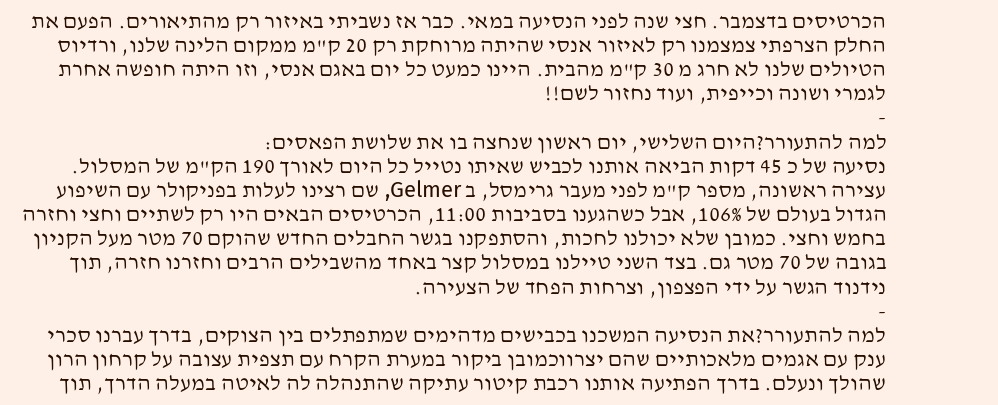הכרטיסים בדצמבר. חצי שנה לפני הנסיעה במאי. כבר אז נשביתי באיזור רק מהתיאורים. הפעם את החלק הצרפתי צמצמנו רק לאיזור אנסי שהיתה מרוחקת רק 20 ק"מ ממקום הלינה שלנו, ורדיוס הטיולים שלנו לא חרג מ 30 ק"מ מהבית. היינו כמעט כל יום באגם אנסי, וזו היתה חופשה אחרת לגמרי ושונה וכייפית, ועוד נחזור לשם!!
-
למה להתעורר?היום השלישי, יום ראשון שנחצה בו את שלושת הפאסים:
נסיעה של כ 45 דקות הביאה אותנו לכביש שאיתו נטייל כל היום לאורך 190 הק"מ של המסלול.
עצירה ראשונה, מספר ק"מ לפני מעבר גרימסל, ב Gelmer, שם רצינו לעלות בפניקולר עם השיפוע הגדול בעולם של 106%, אבל כשהגענו בסביבות 11:00, הכרטיסים הבאים היו רק לשתיים וחצי וחזרה בחמש וחצי. כמובן שלא יכולנו לחכות, והסתפקנו בגשר החבלים החדש שהוקם 70 מטר מעל הקניון בגובה של 70 מטר גם. בצד השני טיילנו במסלול קצר באחד מהשבילים הרבים וחזרנו חזרה, תוך נידנוד הגשר על ידי הפצפון, וצרחות הפחד של הצעירה.
-
למה להתעורר?את הנסיעה המשכנו בכבישים מדהימים שמתפתלים בין הצוקים, בדרך עברנו סכרי ענק עם אגמים מלאכותיים שהם יצרווכמובן ביקור במערת הקרח עם תצפית עצובה על קרחון הרון שהולך ונעלם. בדרך הפתיעה אותנו רכבת קיטור עתיקה שהתנהלה לה לאיטה במעלה הדרך, תוך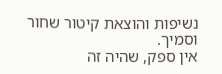נשיפות והוצאת קיטור שחור וסמיך.
אין ספק, שהיה זה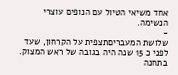אחד משיאי הטיול עם הנופים עוצרי הנשימה.
-
שלושת המעבריםתצפית על הקרחון, שעד לפני כ 15 שנה היה בגובה של ראש המצוק.
בתחנה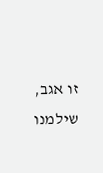זו אגב, שילמנו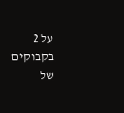על 2 בקבוקים של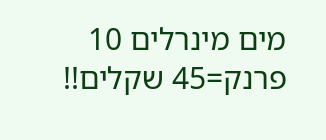מים מינרלים 10 פרנק=45 שקלים!!